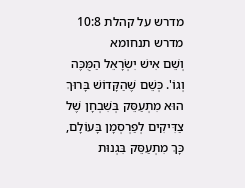מדרש על קהלת 10:8
מדרש תנחומא
וְשֵׁם אִישׁ יִשְׂרָאֵל הַמֻּכֶּה וְגוֹ'. כְּשֵׁם שֶׁהַקָּדוֹשׁ בָּרוּךְ הוּא מִתְעַסֵּק בְּשִׁבְחָן שֶׁל צַדִּיקִים לְפַרְסְמָן בָּעוֹלָם, כָּךְ מִתְעַסֵּק בִּגְנוּת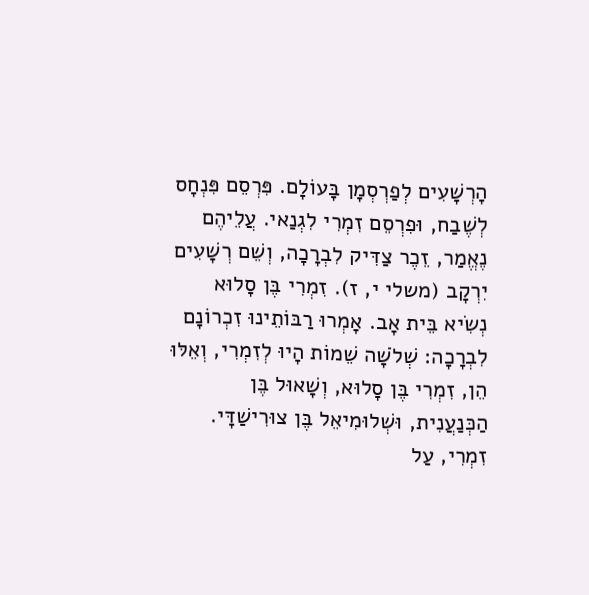הָרְשָׁעִים לְפַרְסְמָן בָּעוֹלָם. פִּרְסֵם פִּנְחָס לְשֶׁבַח, וּפִרְסֵם זִמְרִי לִגְנַאי. עֲלֵיהֶם נֶאֱמַר, זֵכֶר צַדִּיק לִבְרָכָה, וְשֵׁם רְשָׁעִים יִרְקָב (משלי י, ז). זִמְרִי בֶּן סָלוּא נְשִׂיא בֵּית אָב. אָמְרוּ רַבּוֹתֵינוּ זִכְרוֹנָם לִבְרָכָה: שְׁלֹשָׁה שֵׁמוֹת הָיוּ לְזִמְרִי, וְאֵלּוּ הֵן, זִמְרִי בֶּן סָלוּא, וְשָׁאוּל בֶּן הַכְּנַעֲנִית, וּשְׁלוּמִיאֵל בֶּן צוּרִישַׁדָּי. זִמְרִי, עַל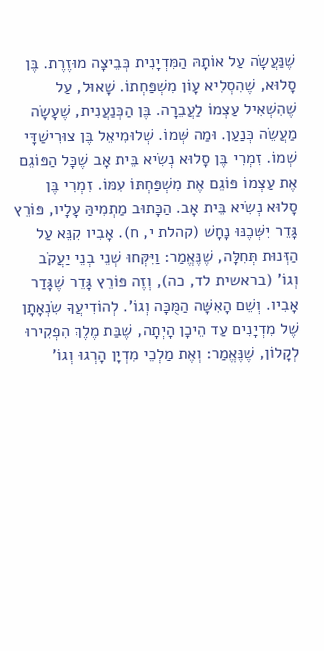שֶׁנַּעֲשָׂה עַל אוֹתָהּ הַמִּדְיָנִית כְּבֵיצָה מוּזֶרֶת. בֶּן סָלוּא, שֶׁהִסְלִיא עָוֹן מִשְׁפַּחְתוֹ. שָׁאוּל, עַל שֶׁהִשְׁאִיל עַצְמוֹ לַעֲבֵרָה. בֶּן הַכְּנַעֲנִית, שֶׁעָשָׂה מַעֲשֵׂה כְּנַעַן. וּמַה שְּׁמוֹ. שְׁלוּמִיאֵל בֶּן צוּרִישַׁדָּי שְׁמוֹ. זִמְרִי בֶּן סָלוּא נְשִׂיא בֵּית אָב שֶׁכָּל הַפּוֹגֵם אֶת עַצְמוֹ פּוֹגֵם אֶת מִשְׁפַּחְתּוֹ עִמּוֹ. זִמְרִי בֶּן סָלוּא נְשִׂיא בֵּית אָב. הַכָּתוּב מַתְמִיהַּ עָלָיו, פּוֹרֵץ גָּדֵר יִשְּׁכֶנּוּ נָחָשׁ (קהלת י, ח). אָבִיו קִנֵּא עַל הַזְּנוּת תְּחִלָּה, שֶׁנֶּאֱמַר: וַיִּקְּחוּ שְׁנֵי בְנֵי יַעֲקֹב וְגוֹ' (בראשית לד, כה), וְזֶה פּוֹרֵץ גָּדֵר שֶׁגָּדַר אָבִיו. וְשֵׁם הָאִשָּׁה הַמֻּכָּה וְגוֹ'. לְהוֹדִיעֲךָ שִׂנְאָתָן שֶׁל מִדְיָנִים עַד הֵיכָן הָיְתָה, שֶׁבַּת מֶלֶךְ הִפְקִירוּ לְקָלוֹן, שֶׁנֶּאֱמַר: וְאֶת מַלְכֵי מִדְיָן הָרְגוּ וְגוֹ'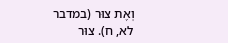וְאֶת צוּר (במדבר לא, ח). צוּר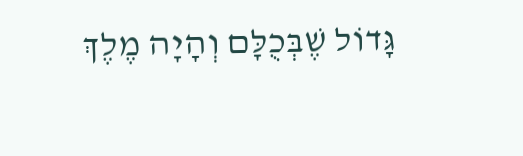גָּדוֹל שֶׁבְּכֻלָּם וְהָיָה מֶלֶךְ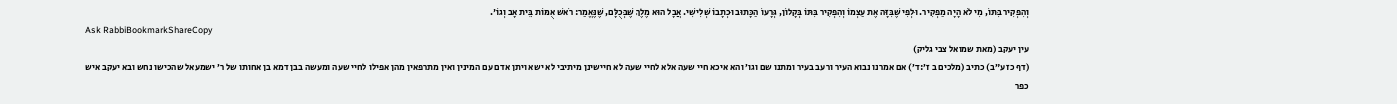וְהִפְקִיר בִּתּוֹ, מִי לֹא הָיָה מַפְקִיר. וּלְפִי שֶׁבִּזָּה אֶת עַצְמוֹ וְהִפְקִיר בִּתּוֹ בְּקָלוֹן, גְּרָעוֹ הַכָּתוּב וּכְתָבוֹ שְׁלִישִׁי. אֲבָל הוּא מֶלֶךְ שֶׁבְּכֻלָּם, שֶׁנֶּאֱמַר: רֹאשׁ אֻמּוֹת בֵּית אָב וְגוֹ'.
Ask RabbiBookmarkShareCopy
עין יעקב (מאת שמואל צבי גליק)
(דף כז ע״ב) כתיב (מלכים ב ז׳:ד׳) אם אמרנו נבוא העיר ורעב בעיר ומתנו שם וגו׳ והא איכא חיי שעה אלא לחיי שעה לא חיישינן מיתיבי לא ישא ויתן אדם עם המינין ואין מתרפאין מהן אפילו לחיי שעה ומעשה בבן דמא בן אחותו של ר׳ ישמעאל שהכישו נחש ובא יעקב איש כפר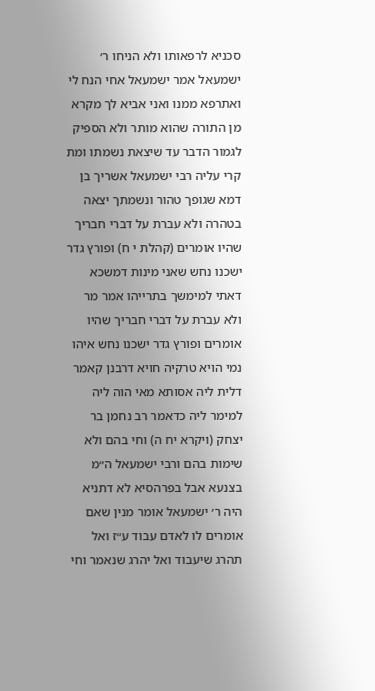סכניא לרפאותו ולא הניחו ר׳ ישמעאל אמר ישמעאל אחי הנח לי ואתרפא ממנו ואני אביא לך מקרא מן התורה שהוא מותר ולא הספיק לגמור הדבר עד שיצאת נשמתו ומת קרי עליה רבי ישמעאל אשריך בן דמא שגופך טהור ונשמתך יצאה בטהרה ולא עברת על דברי חבריך שהיו אומרים (קהלת י ח) ופורץ גדר ישכנו נחש שאני מינות דמשכא דאתי למימשך בתרייהו אמר מר ולא עברת על דברי חבריך שהיו אומרים ופורץ גדר ישכנו נחש איהו נמי הויא טרקיה חויא דרבנן קאמר דלית ליה אסותא מאי הוה ליה למימר ליה כדאמר רב נחמן בר יצחק (ויקרא יח ה) וחי בהם ולא שימות בהם ורבי ישמעאל ה״מ בצנעא אבל בפרהסיא לא דתניא היה ר׳ ישמעאל אומר מנין שאם אומרים לו לאדם עבוד ע״ז ואל תהרג שיעבוד ואל יהרג שנאמר וחי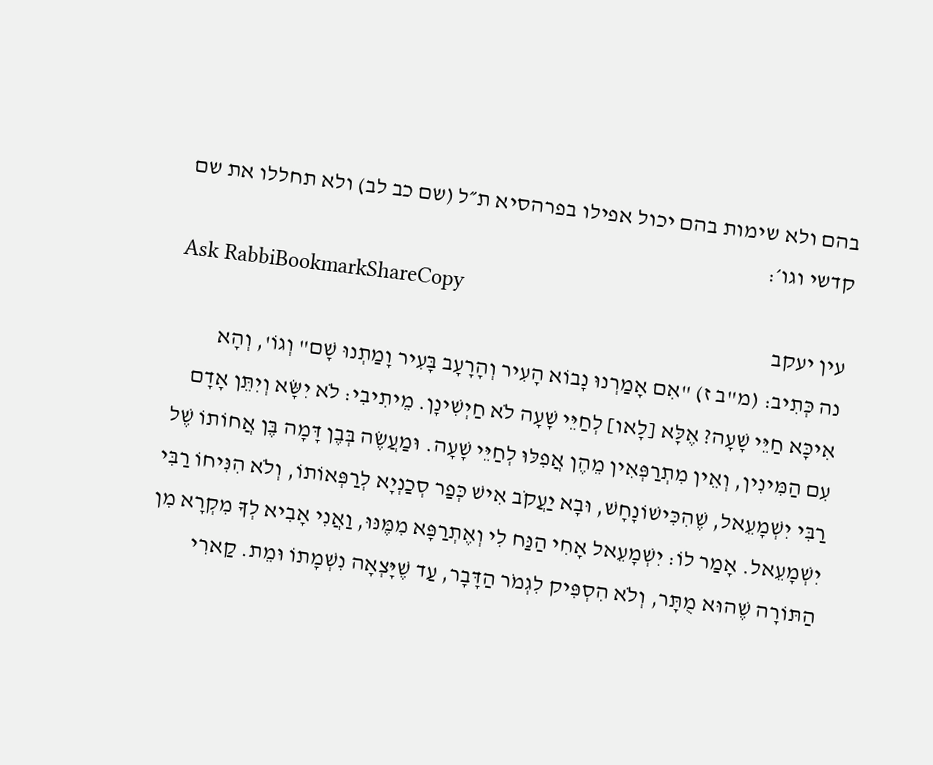בהם ולא שימות בהם יכול אפילו בפרהסיא ת״ל (שם כב לב) ולא תחללו את שם קדשי וגו׳:
Ask RabbiBookmarkShareCopy
עין יעקב
נה כְּתִיב: (מ"ב ז) "אִם אָמַרְנוּ נָבוֹא הָעִיר וְהָרָעָב בָּעִיר וָמַתְנוּ שָׁם" וְגוֹ', וְהָא אִיכָּא חַיֵּי שָׁעָה? אֶלָּא [לָאו] לְחַיֵּי שָׁעָה לֹא חַיְשִׁינָן. מֵיתִיבִי: לֹא יִשָּׂא וְיִתֵּן אָדָם עִם הַמִּינִין, וְאֵין מִתְרַפְּאִין מֵהֶן אֲפִלּוּ לְחַיֵּי שָׁעָה. וּמַעֲשֶׂה בְּבֶן דָּמָה בֶּן אֲחוֹתוֹ שֶׁל רַבִּי יִשְׁמָעֵאל, שֶׁהִכִּישׁוֹנָחָשׁ, וּבָא יַעֲקֹב אִישׁ כְּפַר סְכַנְיָא לְרַפְּאוֹתוֹ, וְלֹא הִנִּיחוֹ רַבִּי יִשְׁמָעֵאל. אָמַר לוֹ: יִשְׁמָעֵאל אָחִי הַנַּח לִי וְאֶתְרַפָּא מִמֶּנּוּ, וַאֲנִי אָבִיא לְךָ מִקְרָא מִן הַתּוֹרָה שֶׁהוּא מֻתָּר, וְלֹא הִסְפִּיק לִגְמֹר הַדָּבָר, עַד שֶׁיָּצְאָה נִשְׁמָתוֹ וּמֵת. קַארִי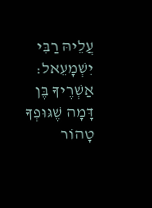עֲלֵיהּ רַבִּי יִשְׁמָעֵאל: אַשְׁרֶיךָ בֶּן דָּמָה שֶׁגּוּפְךָ טָהוֹר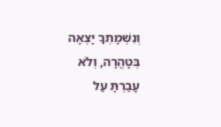וְנִשְׁמָתְךָ יָצְאָה בְּטָהֳרָה, וְלֹא עָבַרְתָּ עַל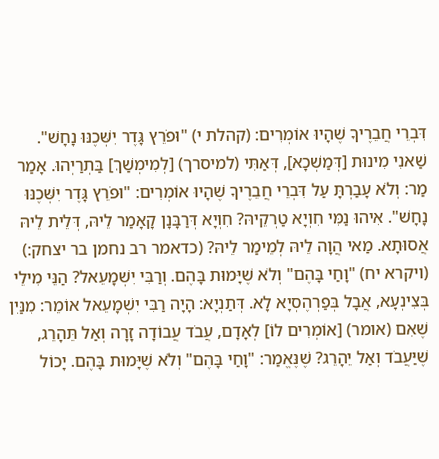דִּבְרֵי חֲבֵרֶיךָ שֶׁהָיוּ אוֹמְרִים: (קהלת י) "וּפֹרֵץ גָּדֶר יִשְּׁכֶנּוּ נָחָשׁ". שַׁאנִי מִינוּת [דְּמַשְׁכָא], דְּאַתִּי (למיסרך) [לְמִימְשַׁךְ] בַּתְרַיְהוּ. אָמַר מַר: וְלֹא עָבַרְתָּ עַל דִּבְרֵי חֲבֵרֶיךָ שֶׁהָיוּ אוֹמְרִים: "וּפֹרֵץ גָּדֶר יִשְּׁכֶנּוּ נָחָשׁ". אִיהוּ נַמִּי חִוְיָא טַרְקֵיהּ? חִוְיָא דְּרַבָּנָן קָאָמַר לֵיהּ, דְּלֵית לֵיהּ אֲסוּתָא. מַאי הֲוָה לֵיהּ לְמֵימַר לֵיהּ? (כדאמר רב נחמן בר יצחק:) (ויקרא יח) "וָחַי בָּהֶם" וְלֹא שֶׁיָּמוּת בָּהֶם. וְרַבִּי יִשְׁמָעֵאל? הַנֵּי מִילֵי בְּצִינְעָא, אֲבָל בְּפַרְהֶסְיָא לָא. דְּתַנְיָא: הָיָה רַבִּי יִשְׁמָעֵאל אוֹמֵר: מִנַּיִן שֶׁאִם (אומר) [אוֹמְרִים לוֹ] לְאָדָם, עֲבֹד עֲבוֹדָה זָרָה וְאַל תֵּהָרֵג, שֶׁיַּעֲבֹד וְאַל יֵהָרֵג? שֶׁנֶּאֱמַר: "וָחַי בָּהֶם" וְלֹא שֶׁיָּמוּת בָּהֶם. יָכוֹל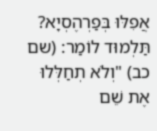אֲפִלּוּ בְּפַרְהֶסְיָא? תַּלְמוּד לוֹמַר: (שם כב) "וְלֹא תְחַלְּלוּ אֶת שֵׁם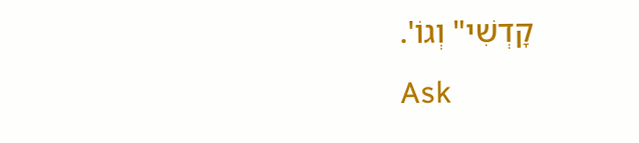קָדְשִׁי" וְגוֹ'.
Ask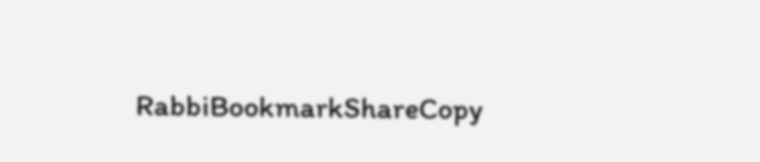RabbiBookmarkShareCopy